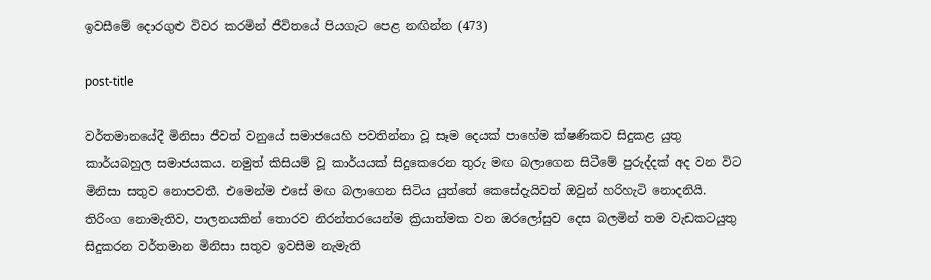ඉවසීමේ දොරගුළු විවර කරමින් ජීවිතයේ පියගැට පෙළ නඟින්න (473)

post-title

වර්තමානයේදී මිනිසා ජීවත් වනුයේ සමාජයෙහි පවතින්නා වූ සෑම දෙයක් පාහේම ක්ෂණිකව සිදුකළ යුතු කාර්යබහුල සමාජයකය. නමුත් කිසියම් වූ කාර්යයක් සිදුකෙරෙන තුරු මඟ බලාගෙන සිටීමේ පුරුද්දක් අද වන විට මිනිසා සතුව නොපවතී. එමෙන්ම එසේ මඟ බලාගෙන සිටිය යුත්තේ කෙසේදැයිවත් ඔවුන් හරිහැටි නොදනියි. තිරිංග නොමැතිව, පාලනයකින් තොරව නිරන්තරයෙන්ම ක්‍රියාත්මක වන ඔරලෝසුව දෙස බලමින් තම වැඩකටයුතු සිදුකරන වර්තමාන මිනිසා සතුව ඉවසීම නැමැති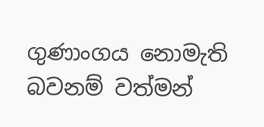ගුණාංගය නොමැති බවනම් වත්මන්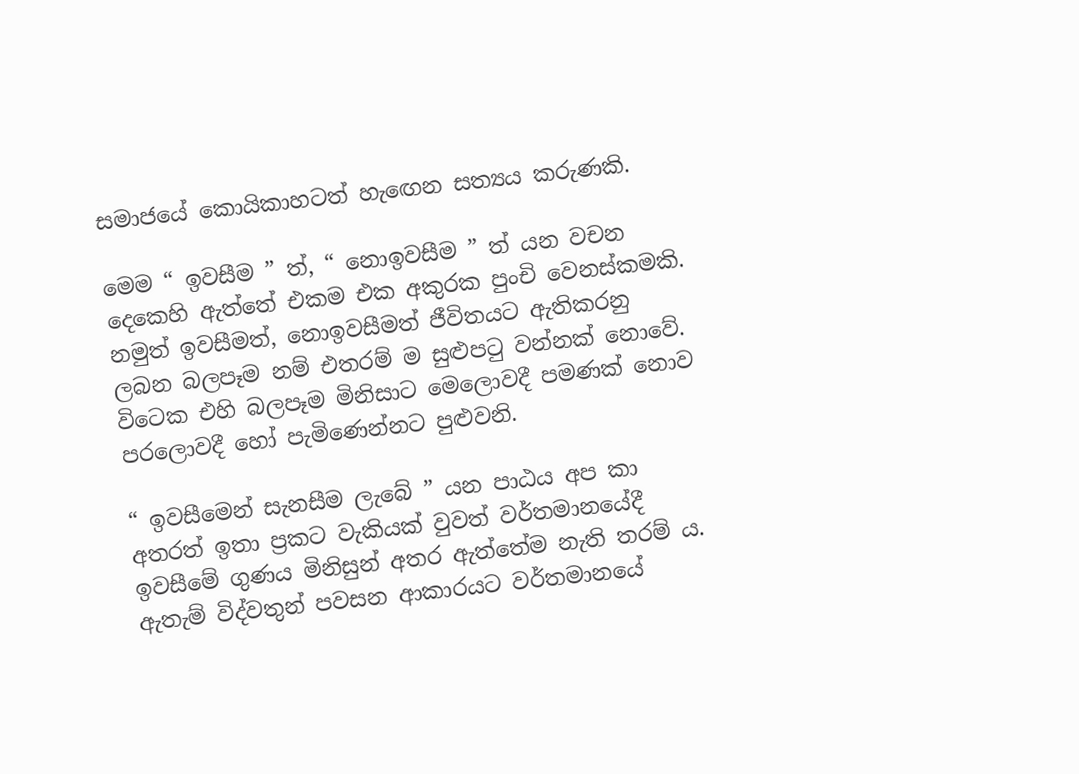සමාජයේ කොයිකාහටත් හැඟෙන සත්‍යය කරුණකි.

මෙම “ ඉවසීම ” ත්, “ නොඉවසීම ” ත් යන වචන දෙකෙහි ඇත්තේ එකම එක අකුරක පුංචි වෙනස්කමකි. නමුත් ඉවසීමත්, නොඉවසීමත් ජීවිතයට ඇතිකරනු ලබන බලපෑම නම් එතරම් ම සුළුපටු වන්නක් නොවේ. විටෙක එහි බලපෑම මිනිසාට මෙලොවදී පමණක් නොව පරලොවදී හෝ පැමිණෙන්නට පුළුවනි.

“ ඉවසීමෙන් සැනසීම ලැබේ ” යන පාඨය අප කා අතරත් ඉතා ප්‍රකට වැකියක් වුවත් වර්තමානයේදී ඉවසීමේ ගුණය මිනිසුන් අතර ඇත්තේම නැති තරම් ය. ඇතැම් විද්වතුන් පවසන ආකාරයට වර්තමානයේ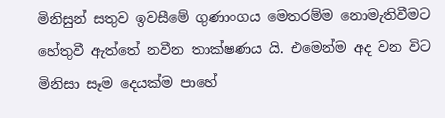මිනිසුන් සතුව ඉවසීමේ ගුණාංගය මෙතරම්ම නොමැතිවීමට හේතුවී ඇත්තේ නවීන තාක්ෂණය යි. එමෙන්ම අද වන විට මිනිසා සෑම දෙයක්ම පාහේ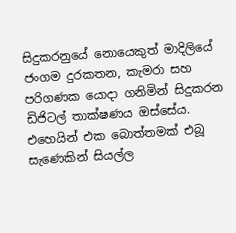සිදුකරනුයේ නොයෙකුත් මාදිලියේ ජංගම දුරකතන, කැමරා සහ පරිගණක යොදා ගනිමින් සිදුකරන ඩිජිටල් තාක්ෂණය ඔස්සේය. එහෙයින් එක බොත්තමක් එබූ සැණෙකින් සියල්ල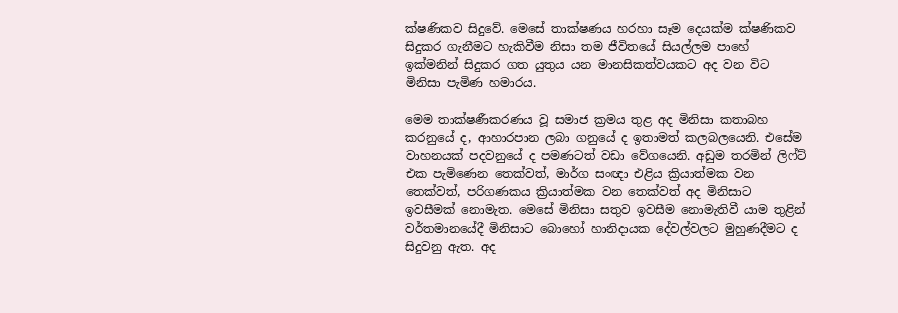ක්ෂණිකව සිදුවේ. මෙසේ තාක්ෂණය හරහා සෑම දෙයක්ම ක්ෂණිකව සිදුකර ගැනීමට හැකිවීම නිසා තම ජීවිතයේ සියල්ලම පාහේ ඉක්මනින් සිදුකර ගත යුතුය යන මානසිකත්වයකට අද වන විට මිනිසා පැමිණ හමාරය.

මෙම තාක්ෂණීකරණය වූ සමාජ ක්‍රමය තුළ අද මිනිසා කතාබහ කරනුයේ ද, ආහාරපාන ලබා ගනුයේ ද ඉතාමත් කලබලයෙනි. එසේම වාහනයක් පදවනුයේ ද පමණටත් වඩා වේගයෙනි. අඩුම තරමින් ලිෆ්ට් එක පැමිණෙන තෙක්වත්, මාර්ග සංඥා එළිය ක්‍රියාත්මක වන තෙක්වත්, පරිගණකය ක්‍රියාත්මක වන තෙක්වත් අද මිනිසාට ඉවසීමක් නොමැත. මෙසේ මිනිසා සතුව ඉවසීම නොමැතිවී යාම තුළින් වර්තමානයේදී මිනිසාට බොහෝ හානිදායක දේවල්වලට මුහුණදීමට ද සිදුවනු ඇත. අද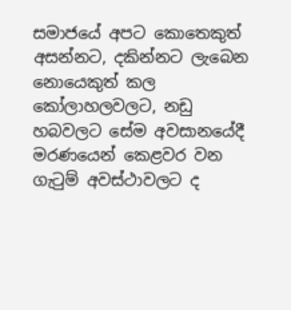සමාජයේ අපට කොතෙකුත් අසන්නට, දකින්නට ලැබෙන නොයෙකුත් කල කෝලාහලවලට, නඩු හබවලට සේම අවසානයේදී මරණයෙන් කෙළවර වන ගැටුම් අවස්ථාවලට ද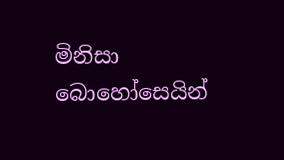මිනිසා බොහෝසෙයින්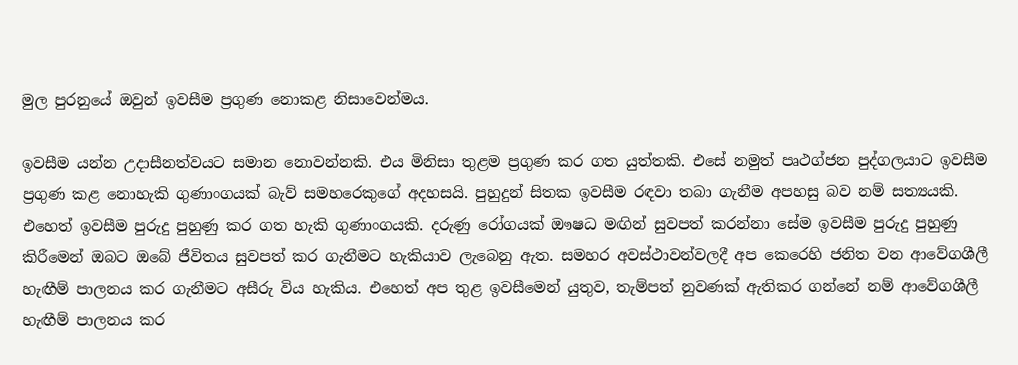මුල පුරනුයේ ඔවුන් ඉවසීම ප්‍රගුණ නොකළ නිසාවෙන්මය.

ඉවසීම යන්න උදාසීනත්වයට සමාන නොවන්නකි. එය මිනිසා තුළම ප්‍රගුණ කර ගත යුත්තකි. එසේ නමුත් පෘථග්ජන පුද්ගලයාට ඉවසීම ප්‍රගුණ කළ නොහැකි ගුණාංගයක් බැව් සමහරෙකුගේ අදහසයි. පුහුදුන් සිතක ඉවසීම රඳවා තබා ගැනීම අපහසු බව නම් සත්‍යයකි. එහෙත් ඉවසීම පුරුදු පුහුණු කර ගත හැකි ගුණාංගයකි. දරුණු රෝගයක් ඖෂධ මඟින් සුවපත් කරන්නා සේම ඉවසීම පුරුදු පුහුණු කිරීමෙන් ඔබට ඔබේ ජීවිතය සුවපත් කර ගැනීමට හැකියාව ලැබෙනු ඇත. සමහර අවස්ථාවන්වලදී අප කෙරෙහි ජනිත වන ආවේගශීලී හැඟීම් පාලනය කර ගැනීමට අසීරු විය හැකිය. එහෙත් අප තුළ ඉවසීමෙන් යුතුව, තැම්පත් නුවණක් ඇතිකර ගන්නේ නම් ආවේගශීලී හැඟීම් පාලනය කර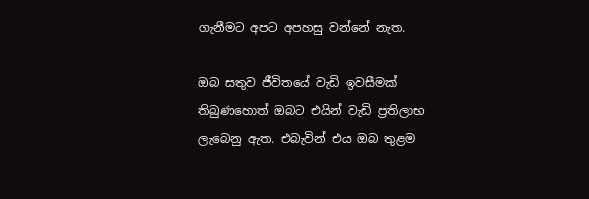ගැනීමට අපට අපහසු වන්නේ නැත.

ඔබ සතුව ජීවිතයේ වැඩි ඉවසීමක් තිබුණහොත් ඔබට එයින් වැඩි ප්‍රතිලාභ ලැබෙනු ඇත. එබැවින් එය ඔබ තුළම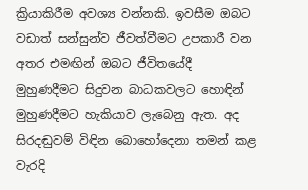ක්‍රියාකිරීම අවශ්‍ය වන්නකි. ඉවසීම ඔබට වඩාත් සන්සුන්ව ජීවත්වීමට උපකාරී වන අතර එමඟින් ඔබට ජීවිතයේදී මුහුණදීමට සිදුවන බාධකවලට හොඳින් මුහුණදීමට හැකියාව ලැබෙනු ඇත. අද සිරදඬුවම් විඳින බොහෝදෙනා තමන් කළ වැරදි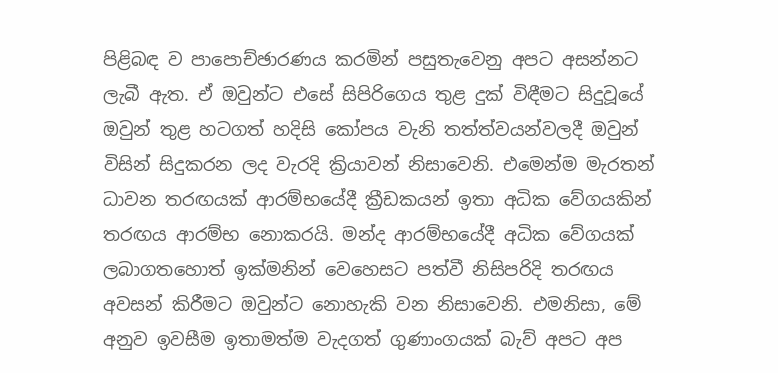පිළිබඳ ව පාපොච්ඡාරණය කරමින් පසුතැවෙනු අපට අසන්නට ලැබී ඇත. ඒ ඔවුන්ට එසේ සිපිරිගෙය තුළ දුක් විඳීමට සිදුවූයේ ඔවුන් තුළ හටගත් හදිසි කෝපය වැනි තත්ත්වයන්වලදී ඔවුන් විසින් සිදුකරන ලද වැරදි ක්‍රියාවන් නිසාවෙනි. එමෙන්ම මැරතන් ධාවන තරඟයක් ආරම්භයේදී ක්‍රීඩකයන් ඉතා අධික වේගයකින් තරඟය ආරම්භ නොකරයි. මන්ද ආරම්භයේදී අධික වේගයක් ලබාගතහොත් ඉක්මනින් වෙහෙසට පත්වී නිසිපරිදි තරඟය අවසන් කිරීමට ඔවුන්ට නොහැකි වන නිසාවෙනි. එමනිසා, මේ අනුව ඉවසීම ඉතාමත්ම වැදගත් ගුණාංගයක් බැව් අපට අප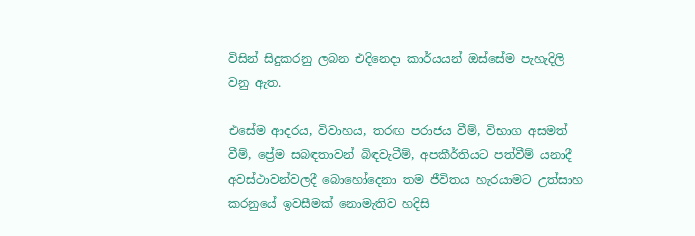විසින් සිදුකරනු ලබන එදිනෙදා කාර්යයන් ඔස්සේම පැහැදිලි වනු ඇත.

එසේම ආදරය, විවාහය, තරඟ පරාජය වීම්, විභාග අසමත් වීම්, ප්‍රේම සබඳතාවන් බිඳවැටීම්, අපකීර්තියට පත්වීම් යනාදී අවස්ථාවන්වලදී බොහෝදෙනා තම ජීවිතය හැරයාමට උත්සාහ කරනුයේ ඉවසීමක් නොමැතිව හදිසි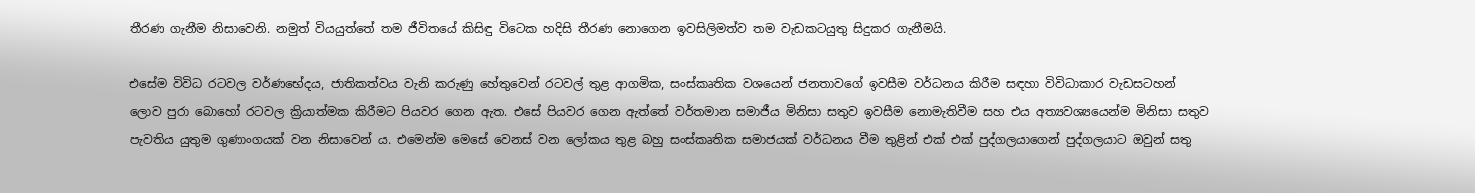තීරණ ගැනීම නිසාවෙනි. නමුත් වියයුත්තේ තම ජීවිතයේ කිසිඳු විටෙක හදිසි තීරණ නොගෙන ඉවසිලිමත්ව තම වැඩකටයුතු සිදුකර ගැනීමයි.

එසේම විවිධ රටවල වර්ණභේදය, ජාතිකත්වය වැනි කරුණු හේතුවෙන් රටවල් තුළ ආගමික, සංස්කෘතික වශයෙන් ජනතාවගේ ඉවසීම වර්ධනය කිරීම සඳහා විවිධාකාර වැඩසටහන් ලොව පුරා බොහෝ රටවල ක්‍රියාත්මක කිරීමට පියවර ගෙන ඇත. එසේ පියවර ගෙන ඇත්තේ වර්තමාන සමාජීය මිනිසා සතුව ඉවසීම නොමැතිවීම සහ එය අත්‍යවශ්‍යයෙන්ම මිනිසා සතුව පැවතිය යුතුම ගුණාංගයක් වන නිසාවෙන් ය. එමෙන්ම මෙසේ වෙනස් වන ලෝකය තුළ බහු සංස්කෘතික සමාජයක් වර්ධනය වීම තුළින් එක් එක් පුද්ගලයාගෙන් පුද්ගලයාට ඔවුන් සතු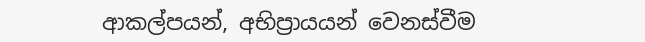ආකල්පයන්, අභිප්‍රායයන් වෙනස්වීම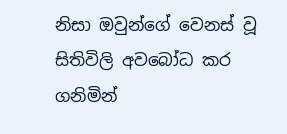නිසා ඔවුන්ගේ වෙනස් වූ සිතිවිලි අවබෝධ කර ගනිමින්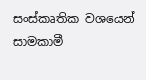සංස්කෘතික වශයෙන් සාමකාමී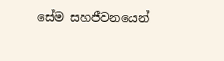සේම සහජීවනයෙන්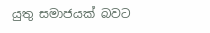යුතු සමාජයක් බවට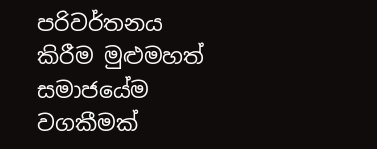පරිවර්තනය කිරීම මුළුමහත් සමාජයේම වගකීමක්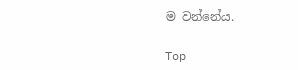ම වන්නේය.

Top